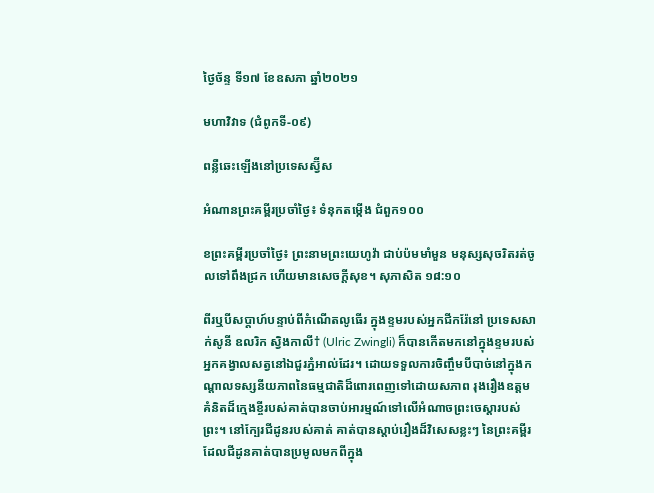ថ្ងៃច័ន្ទ ទី១៧ ខែឧសភា ឆ្នាំ២០២១

មហាវិវាទ (ជំពូកទី-០៩)

ពន្លឺឆេះឡើងនៅប្រទេសស្វ៊ីស

អំណានព្រះគម្ពីរប្រចាំថ្ងៃ៖ ទំនុកតម្កើង ជំពួក១០០

ខព្រះគម្ពីរប្រចាំថ្ងៃ៖ ព្រះនាមព្រះយេហូវ៉ា ជាប់ប៉មមាំមួន មនុស្សសុចរិតរត់ចូលទៅពឹងជ្រក ហើយមានសេចក្តីសុខ។ សុភាសិត ១៨:១០

ពីរឬបីសប្តាហ៍បន្ទាប់ពីកំណើតលូធើរ ក្នុងខ្ទមរបស់អ្នកជីករ៉ែនៅ ប្រទេសសាក់សូនី ឧលរិក ស្វិងកាលី† (Ulric Zwingli) ក៏បានកើតមកនៅក្នុងខ្ទមរបស់អ្នកគង្វាលសត្វនៅឯជួរភ្នំអាល់ដែរ។ ដោយទទួលការចិញ្ចឹមបីបាច់នៅក្នុងកណ្តាលទស្សនីយភាពនៃធម្មជាតិដ៏ពោរពេញទៅដោយសភាព រុងរឿងឧត្តម គំនិតដ៏ក្មេងខ្ចីរបស់គាត់បានចាប់អារម្មណ៍ទៅលើអំណាចព្រះចេស្តារបស់ព្រះ។ នៅក្បែរជីដូនរបស់គាត់ គាត់បានស្តាប់រឿងដ៏វិសេសខ្លះៗ នៃព្រះគម្ពីរ ដែលជីដូនគាត់បានប្រមូលមកពីក្នុង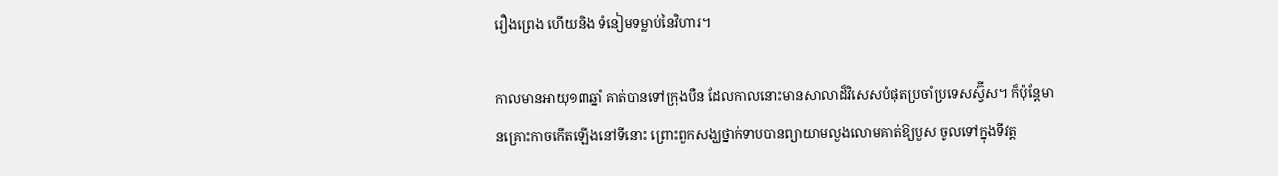រឿងព្រេង ហើយនិង ទំនៀមទម្លាប់នៃវិហារ។

កាលមានអាយុ១៣ឆ្នាំ គាត់បានទៅក្រុងបឺន ដែលកាលនោះមានសាលាដ៏វិសេសបំផុតប្រចាំប្រទេសស្វ៊ីស។ ក៏ប៉ុន្តែមានគ្រោះកាចកើតឡើងនៅទីនោះ ព្រោះពួកសង្ឃថ្នាក់ទាបបានព្យាយាមលួងលោមគាត់ឱ្យបួស ចូលទៅក្នុងទីវត្ត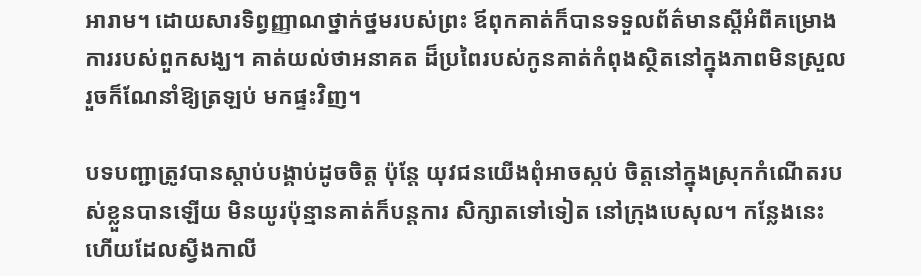អារាម។ ដោយសារទិព្វញ្ញាណថ្នាក់ថ្នមរបស់ព្រះ ឪពុកគាត់ក៏បានទទួលព័ត៌មានស្តីអំពីគម្រោងការរបស់ពួកសង្ឃ។ គាត់យល់ថាអនាគត ដ៏ប្រពៃរបស់កូនគាត់កំពុងស្ថិតនៅក្នុងភាពមិនស្រួល រួចក៏ណែនាំឱ្យត្រឡប់ មកផ្ទះវិញ។

បទបញ្ជាត្រូវបានស្តាប់បង្គាប់ដូចចិត្ត ប៉ុន្តែ យុវជនយើងពុំអាចស្កប់ ចិត្តនៅក្នុងស្រុកកំណើតរបស់ខ្លួនបានឡើយ មិនយូរប៉ុន្មានគាត់ក៏បន្តការ សិក្សាតទៅទៀត នៅក្រុងបេសុល។ កន្លែងនេះហើយដែលស្វីងកាលី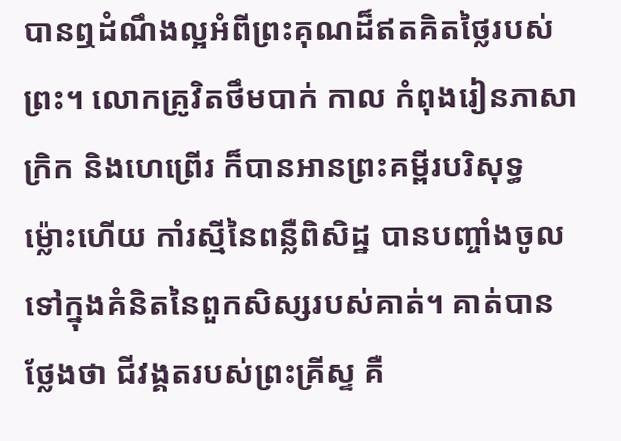បានឮដំណឹងល្អអំពីព្រះគុណដ៏ឥតគិតថ្លៃរបស់ព្រះ។ លោកគ្រូវិតថឹមបាក់ កាល កំពុងរៀនភាសាក្រិក និងហេព្រើរ ក៏បានអានព្រះគម្ពីរបរិសុទ្ធ ម៉្លោះហើយ កាំរស្មីនៃពន្លឺពិសិដ្ឋ បានបញ្ចាំងចូលទៅក្នុងគំនិតនៃពួកសិស្សរបស់គាត់។ គាត់បានថ្លែងថា ជីវង្គតរបស់ព្រះគ្រីស្ទ គឺ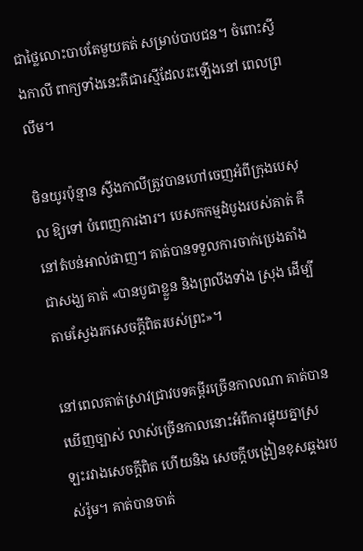ជាថ្លៃលោះបាបតែមួយគត់ សម្រាប់បាបជន។ ចំពោះស្វីងកាលី ពាក្យទាំងនេះគឺជារស្មីដែលរះឡើងនៅ ពេលព្រលឹម។

មិនយូរប៉ុន្មាន ស្វីងកាលីត្រូវបានហៅចេញអំពីក្រុងបេសុល ឱ្យទៅ បំពេញការងារ។ បេសកកម្មដំបូងរបស់គាត់ គឺនៅតំបន់អាល់ផាញ។ គាត់បានទទួលការចាក់ប្រេងតាំងជាសង្ឃ គាត់ «បានបូជាខ្លួន និងព្រលឹងទាំង ស្រុង ដើម្បីតាមស្វែងរកសេចក្តីពិតរបស់ព្រះ»។

នៅពេលគាត់ស្រាវជ្រាវបទគម្ពីរច្រើនកាលណា គាត់បានឃើញច្បាស់ លាស់ច្រើនកាលនោះអំពីការផ្ទុយគ្នាស្រឡះរវាងសេចក្តីពិត ហើយនិង សេចក្តីបង្រៀនខុសឆ្គងរបស់រ៉ូម។ គាត់បានចាត់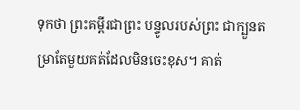ទុកថា ព្រះគម្ពីរជាព្រះ បន្ទូលរបស់ព្រះ ជាក្បួនតម្រាតែមួយគត់ដែលមិនចេះខុស។ គាត់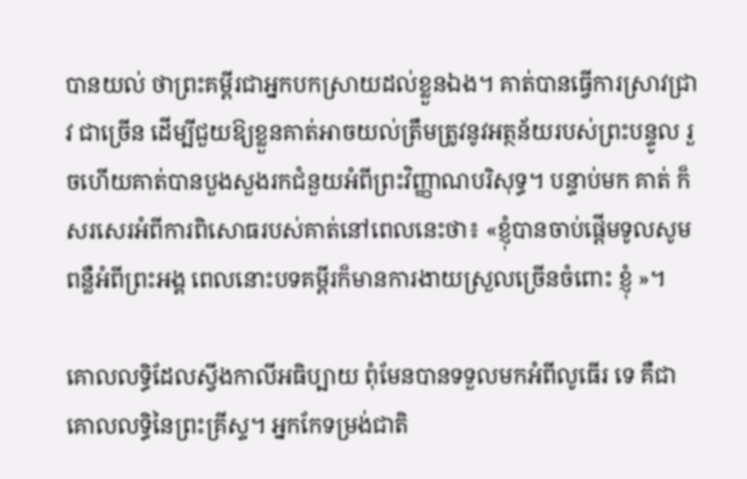បានយល់ ថាព្រះគម្ពីរជាអ្នកបកស្រាយដល់ខ្លួនឯង។ គាត់បានធ្វើការស្រាវជ្រាវ ជាច្រើន ដើម្បីជួយឱ្យខ្លួនគាត់អាចយល់ត្រឹមត្រូវនូវអត្ថន័យរបស់ព្រះបន្ទូល រួចហើយគាត់បានបួងសួងរកជំនួយអំពីព្រះវិញ្ញាណបរិសុទ្ធ។ បន្ទាប់មក គាត់ ក៏សរសេរអំពីការពិសោធរបស់គាត់នៅពេលនេះថា៖ «ខ្ញុំបានចាប់ផ្តើមទូលសូមពន្លឺអំពីព្រះអង្គ ពេលនោះបទគម្ពីរក៏មានការងាយស្រួលច្រើនចំពោះ ខ្ញុំ »។

គោលលទ្ធិដែលស្វីងកាលីអធិប្បាយ ពុំមែនបានទទួលមកអំពីលូធើរ ទេ គឺជាគោលលទ្ធិនៃព្រះគ្រីស្ទ។ អ្នកកែទម្រង់ជាតិ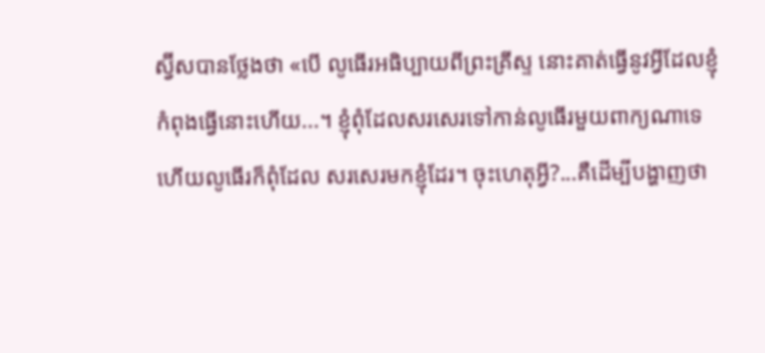ស្វ៊ីសបានថ្លែងថា «បើ លូធើរអធិប្បាយពីព្រះគ្រីស្ទ នោះគាត់ធ្វើនូវអ្វីដែលខ្ញុំកំពុងធ្វើនោះហើយ...។ ខ្ញុំពុំដែលសរសេរទៅកាន់លូធើរមួយពាក្យណាទេ ហើយលូធើរក៏ពុំដែល សរសេរមកខ្ញុំដែរ។ ចុះហេតុអ្វី?...គឺដើម្បីបង្ហាញថា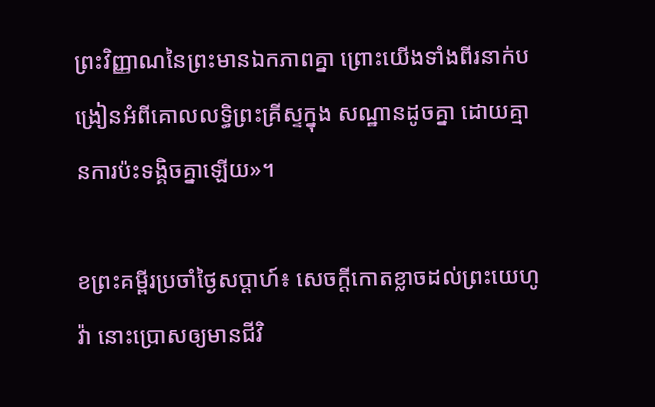ព្រះវិញ្ញាណនៃព្រះមានឯកភាពគ្នា ព្រោះយើងទាំងពីរនាក់បង្រៀនអំពីគោលលទ្ធិព្រះគ្រីស្ទក្នុង សណ្ឋានដូចគ្នា ដោយគ្មានការប៉ះទង្គិចគ្នាឡើយ»។

ខព្រះគម្ពីរប្រចាំថ្ងៃសប្តាហ៍៖ សេចក្តីកោតខ្លាចដល់ព្រះយេហូវ៉ា នោះប្រោសឲ្យមានជីវិ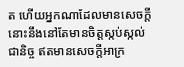ត ហើយអ្នកណាដែលមានសេចក្តីនោះនឹងនៅតែមានចិត្តស្កប់ស្កល់ជានិច្ច ឥតមានសេចក្តីអាក្រ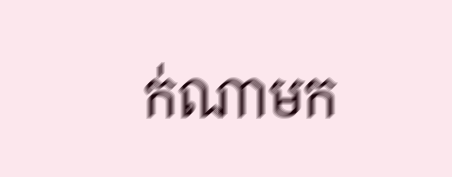ក់ណាមក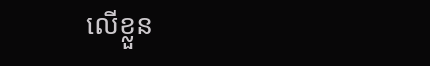លើខ្លួន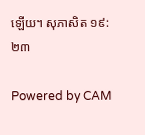ឡើយ។ សុភាសិត ១៩:២៣

Powered by CAM